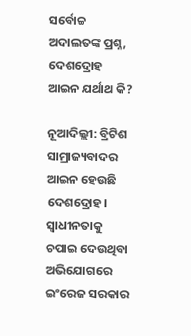ସର୍ବୋଚ୍ଚ ଅଦାଲତଙ୍କ ପ୍ରଶ୍ନ, ଦେଶଦ୍ରୋହ ଆଇନ ଯର୍ଥାଥ କି?

ନୂଆଦିଲ୍ଲୀ: ବ୍ରିଟିଶ ସାମ୍ରାଜ୍ୟବାଦର ଆଇନ ହେଉଛି ଦେଶଦ୍ରୋହ। ସ୍ବାଧୀନତାକୁ ଚପାଇ ଦେଉଥିବା ଅଭିଯୋଗରେ ଇଂରେଜ ସରକାର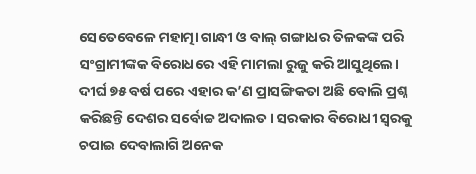ସେତେବେଳେ ମହାତ୍ମା ଗାନ୍ଧୀ ଓ ବାଲ୍‌ ଗଙ୍ଗାଧର ତିଳକଙ୍କ ପରି ସଂଗ୍ରାମୀଙ୍କକ ବିରୋଧରେ ଏହି ମାମଲା ରୁଜୁ କରି ଆସୁଥିଲେ। ଦୀର୍ଘ ୭୫ ବର୍ଷ ପରେ ଏହାର କ’ଣ ପ୍ରାସଙ୍ଗିକତା ଅଛି ବୋଲି ପ୍ରଶ୍ନ କରିଛନ୍ତି ଦେଶର ସର୍ବୋଚ୍ଚ ଅଦାଲତ। ସରକାର ବିରୋଧୀ ସ୍ବରକୁ ଚପାଇ ଦେବାଲାଗି ଅନେକ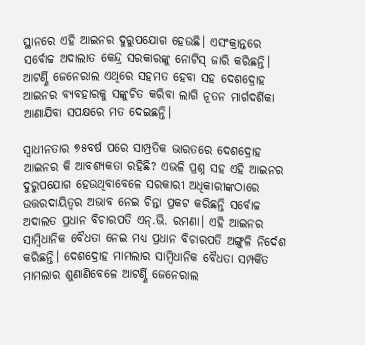ସ୍ଥାନରେ ଏହି ଆଇନର ଦୁରୁପଯୋଗ ହେଉଛି। ଏସଂକ୍ରାନ୍ତରେ ସର୍ବୋଚ୍ଚ ଅଦାଲାତ କେନ୍ଦ୍ର ସରକାରଙ୍କୁ ନୋଟିସ୍‌ ଜାରି କରିଛନ୍ତି। ଆଟର୍ଣ୍ଣି ଜେନେରାଲ ଏଥିରେ ସହମତ ହେବା ସହ ଦେଶଦ୍ରୋହ ଆଇନର ବ୍ୟବହାରକୁ ସଙ୍କୁଚିତ କରିବା ଲାଗି ନୂତନ ମାର୍ଗଦର୍ଶିକା ଆଣାଯିବା ସପକ୍ଷରେ ମତ ଦେଇଛନ୍ତି।

ସ୍ବାଧୀନତାର ୭୫ବର୍ଷ ପରେ ସାମ୍ପ୍ରତିକ ଭାରତରେ ଦେଶଦ୍ରୋହ ଆଇନର କି ଆବଶ୍ୟକତା ରହିଛି? ଏଭଳି ପ୍ରଶ୍ନ ସହ ଏହି ଆଇନର ଦୁରୁପଯୋଗ ହେଉଥିବାବେଳେ ସରକାରୀ ଅଧିକାରୀଙ୍କଠାରେ ଉତ୍ତରଦାୟିତ୍ବର ଅଭାବ ନେଇ ଚିନ୍ତା ପ୍ରକଟ କରିଛନ୍ତି ସର୍ବୋଚ୍ଚ ଅଦାଲତ ପ୍ରଧାନ ବିଚାରପତି ଏନ୍‌.ଭି. ରମଣା। ଏହି ଆଇନର ସାମ୍ବିଧାନିକ ବୈଧତା ନେଇ ମଧ୍ୟ ପ୍ରଧାନ ବିଚାରପତି ଅଙ୍ଗୁଳି ନିର୍ଦେଶ କରିଛନ୍ତି। ଦେଶଦ୍ରୋହ ମାମଲାର ସାମ୍ବିଧାନିକ ବୈଧତା ସମ୍ପର୍କିତ ମାମଲାର ଶୁଣାଣିବେଳେ ଆଟର୍ଣ୍ଣି ଜେନେରାଲ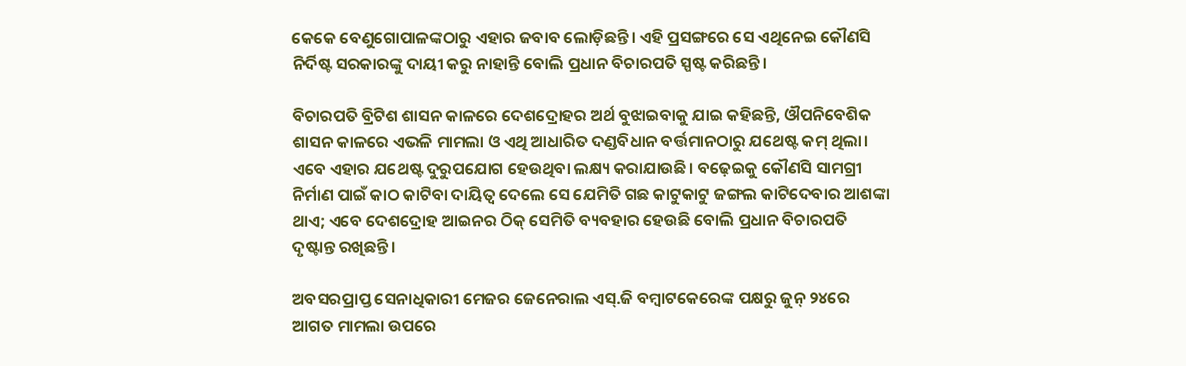କେକେ ବେଣୁଗୋପାଳଙ୍କଠାରୁ ଏହାର ଜବାବ ଲୋଡ଼ିଛନ୍ତି। ଏହି ପ୍ରସଙ୍ଗରେ ସେ ଏଥିନେଇ କୌଣସି ନିର୍ଦିଷ୍ଟ ସରକାରଙ୍କୁ ଦାୟୀ କରୁ ନାହାନ୍ତି ବୋଲି ପ୍ରଧାନ ବିଚାରପତି ସ୍ପଷ୍ଟ କରିଛନ୍ତି।

ବିଚାରପତି ବ୍ରିଟିଶ ଶାସନ କାଳରେ ଦେଶଦ୍ରୋହର ଅର୍ଥ ବୁଝାଇବାକୁ ଯାଇ କହିଛନ୍ତି, ଔପନିବେଶିକ ଶାସନ କାଳରେ ଏଭଳି ମାମଲା ଓ ଏଥି ଆଧାରିତ ଦଣ୍ଡବିଧାନ ବର୍ତ୍ତମାନଠାରୁ ଯଥେଷ୍ଟ କମ୍ ଥିଲା। ଏବେ ଏହାର ଯଥେଷ୍ଟ ଦୁରୁପଯୋଗ ହେଉଥିବା ଲକ୍ଷ୍ୟ କରାଯାଉଛି। ବଢ଼େଇକୁ କୌଣସି ସାମଗ୍ରୀ ନିର୍ମାଣ ପାଇଁ କାଠ କାଟିବା ଦାୟିତ୍ବ ଦେଲେ ସେ ଯେମିତି ଗଛ କାଟୁକାଟୁ ଜଙ୍ଗଲ କାଟିଦେବାର ଆଶଙ୍କା ଥାଏ; ଏବେ ଦେଶଦ୍ରୋହ ଆଇନର ଠିକ୍‌ ସେମିତି ବ୍ୟବହାର ହେଉଛି ବୋଲି ପ୍ରଧାନ ବିଚାରପତି ଦୃଷ୍ଟାନ୍ତ ରଖିଛନ୍ତି।

ଅବସରପ୍ରାପ୍ତ ସେନାଧିକାରୀ ମେଜର ଜେନେରାଲ ଏସ୍‌.ଜି ବମ୍ବାଟକେରେଙ୍କ ପକ୍ଷରୁ ଜୁନ୍‌ ୨୪ରେ ଆଗତ ମାମଲା ଉପରେ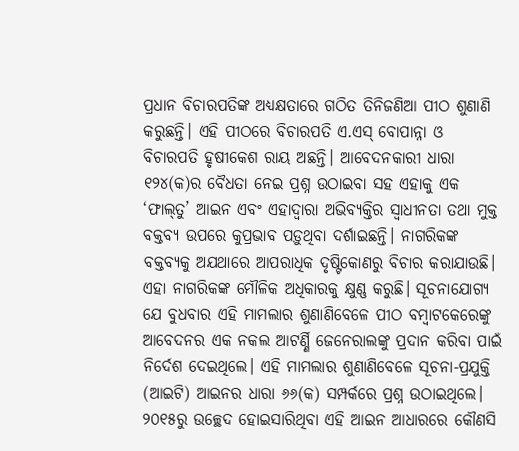ପ୍ରଧାନ ବିଚାରପତିଙ୍କ ଅଧ୍ୟକ୍ଷତାରେ ଗଠିତ ତିନିଜଣିଆ ପୀଠ ଶୁଣାଣି କରୁଛନ୍ତି। ଏହି ପୀଠରେ ବିଚାରପତି ଏ.ଏସ୍‌ ବୋପାନ୍ନା ଓ ବିଚାରପତି ହୃଷୀକେଶ ରାୟ ଅଛନ୍ତି। ଆବେଦନକାରୀ ଧାରା ୧୨୪(କ)ର ବୈଧତା ନେଇ ପ୍ରଶ୍ନ ଉଠାଇବା ସହ ଏହାକୁ ଏକ ‘ଫାଲ୍‌ତୁ’ ଆଇନ ଏବଂ ଏହାଦ୍ବାରା ଅଭିବ୍ୟକ୍ତିର ସ୍ବାଧୀନତା ତଥା ମୁକ୍ତ ବକ୍ତବ୍ୟ ଉପରେ କୁପ୍ରଭାବ ପଡ଼ୁଥିବା ଦର୍ଶାଇଛନ୍ତି। ନାଗରିକଙ୍କ ବକ୍ତବ୍ୟକୁ ଅଯଥାରେ ଆପରାଧିକ ଦୃଷ୍ଟିକୋଣରୁ ବିଚାର କରାଯାଉଛି। ଏହା ନାଗରିକଙ୍କ ମୌଳିକ ଅଧିକାରକୁ କ୍ଷୁଣ୍ଣ କରୁଛି। ସୂଚନାଯୋଗ୍ୟ ଯେ ବୁଧବାର ଏହି ମାମଲାର ଶୁଣାଣିବେଳେ ପୀଠ ବମ୍ବାଟକେରେଙ୍କୁ ଆବେଦନର ଏକ ନକଲ ଆଟର୍ଣ୍ଣି ଜେନେରାଲଙ୍କୁ ପ୍ରଦାନ କରିବା ପାଇଁ ନିର୍ଦେଶ ଦେଇଥିଲେ। ଏହି ମାମଲାର ଶୁଣାଣିବେଳେ ସୂଚନା-ପ୍ରଯୁକ୍ତି (ଆଇଟି) ଆଇନର ଧାରା ୬୬(କ) ସମ୍ପର୍କରେ ପ୍ରଶ୍ନ ଉଠାଇଥିଲେ। ୨୦୧୫ରୁ ଉଚ୍ଛେଦ ହୋଇସାରିଥିବା ଏହି ଆଇନ ଆଧାରରେ କୌଣସି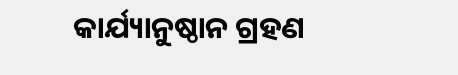କାର୍ଯ୍ୟାନୁଷ୍ଠାନ ଗ୍ରହଣ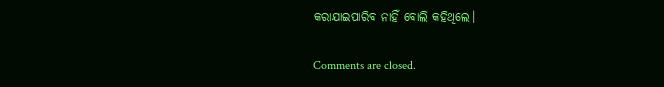କରାଯାଇପାରିବ ନାହିଁ ବୋଲି କହିଥିଲେ।

Comments are closed.